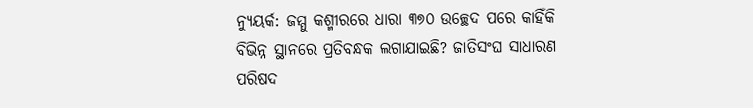ନ୍ୟୁୟର୍କ: ଜମ୍ମୁ କଶ୍ମୀରରେ ଧାରା ୩୭୦ ଉଚ୍ଛେଦ ପରେ କାହିଁକି ବିଭିନ୍ନ ସ୍ଥାନରେ ପ୍ରତିବନ୍ଧକ ଲଗାଯାଇଛି? ଜାତିସଂଘ ସାଧାରଣ ପରିଷଦ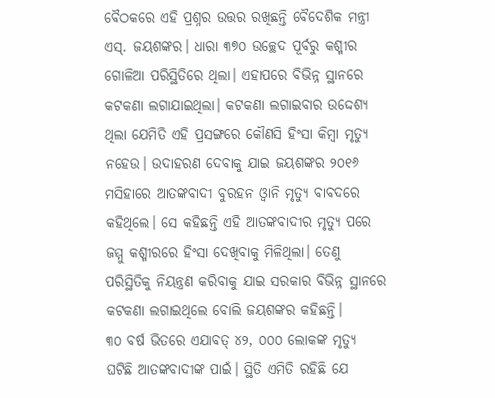ବୈଠକରେ ଏହି ପ୍ରଶ୍ନର ଉତ୍ତର ରଖିଛନ୍ତି ବୈଦେଶିକ ମନ୍ତ୍ରୀ ଏସ୍. ଜୟଶଙ୍କର। ଧାରା ୩୭୦ ଉଚ୍ଛେଦ ପୂର୍ବରୁ କଶ୍ମୀର ଗୋଳିଆ ପରିସ୍ଥିତିରେ ଥିଲା। ଏହାପରେ ବିଭିନ୍ନ ସ୍ଥାନରେ କଟକଣା ଲଗାଯାଇଥିଲା। କଟକଣା ଲଗାଇବାର ଉଦ୍ଦେଶ୍ୟ ଥିଲା ଯେମିତି ଏହି ପ୍ରସଙ୍ଗରେ କୌଣସି ହିଂସା କିମ୍ୱା ମୃତ୍ୟୁ ନହେଉ। ଉଦାହରଣ ଦେବାକୁ ଯାଇ ଜୟଶଙ୍କର ୨୦୧୬ ମସିହାରେ ଆତଙ୍କବାଦୀ ବୁରହନ ଓ୍ୱାନି ମୃତ୍ୟୁ ବାବଦରେ କହିଥିଲେ। ସେ କହିଛନ୍ତି ଏହି ଆତଙ୍କବାଦୀର ମୃତ୍ୟୁ ପରେ ଜମ୍ମୁ କଶ୍ମୀରରେ ହିଂସା ଦେଖିବାକୁ ମିଳିଥିଲା। ତେଣୁ ପରିସ୍ଥିତିକୁ ନିୟନ୍ତ୍ରଣ କରିବାକୁ ଯାଇ ସରକାର ବିଭିନ୍ନ ସ୍ଥାନରେ କଟକଣା ଲଗାଇଥିଲେ ବୋଲି ଜୟଶଙ୍କର କହିଛନ୍ତି।
୩୦ ବର୍ଷ ଭିତରେ ଏଯାବତ୍ ୪୨, ୦୦୦ ଲୋକଙ୍କ ମୃତ୍ୟୁ ଘଟିଛି ଆତଙ୍କବାଦୀଙ୍କ ପାଇଁ। ସ୍ଥିତି ଏମିତି ରହିଛି ଯେ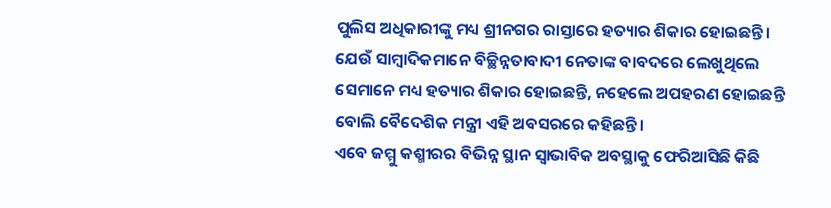ପୁଲିସ ଅଧିକାରୀଙ୍କୁ ମଧ୍ୟ ଶ୍ରୀନଗର ରାସ୍ତାରେ ହତ୍ୟାର ଶିକାର ହୋଇଛନ୍ତି। ଯେଉଁ ସାମ୍ୱାଦିକମାନେ ବିଚ୍ଛିନ୍ନତାବାଦୀ ନେତାଙ୍କ ବାବଦରେ ଲେଖୁଥିଲେ ସେମାନେ ମଧ୍ୟ ହତ୍ୟାର ଶିକାର ହୋଇଛନ୍ତି, ନହେଲେ ଅପହରଣ ହୋଇଛନ୍ତି ବୋଲି ବୈଦେଶିକ ମନ୍ତ୍ରୀ ଏହି ଅବସରରେ କହିଛନ୍ତି।
ଏବେ ଜମ୍ମୁ କଶ୍ମୀରର ବିଭିନ୍ନ ସ୍ଥାନ ସ୍ୱାଭାବିକ ଅବସ୍ଥାକୁ ଫେରିଆସିଛି କିଛି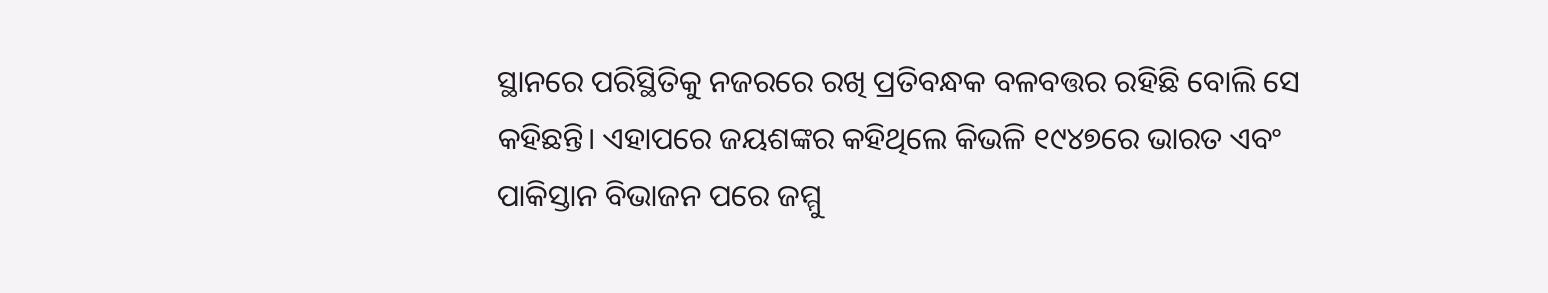ସ୍ଥାନରେ ପରିସ୍ଥିତିକୁ ନଜରରେ ରଖି ପ୍ରତିବନ୍ଧକ ବଳବତ୍ତର ରହିଛି ବୋଲି ସେ କହିଛନ୍ତି। ଏହାପରେ ଜୟଶଙ୍କର କହିଥିଲେ କିଭଳି ୧୯୪୭ରେ ଭାରତ ଏବଂ ପାକିସ୍ତାନ ବିଭାଜନ ପରେ ଜମ୍ମୁ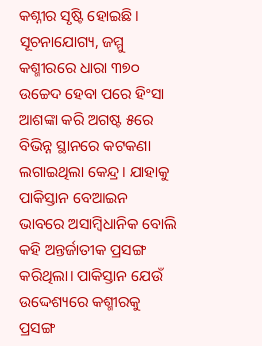କଶ୍ନୀର ସୃଷ୍ଟି ହୋଇଛି।
ସୂଚନାଯୋଗ୍ୟ, ଜମ୍ମୁ କଶ୍ମୀରରେ ଧାରା ୩୭୦ ଉଚ୍ଚେଦ ହେବା ପରେ ହିଂସା ଆଶଙ୍କା କରି ଅଗଷ୍ଟ ୫ରେ ବିଭିନ୍ନ ସ୍ଥାନରେ କଟକଣା ଲଗାଇଥିଲା କେନ୍ଦ୍ର। ଯାହାକୁ ପାକିସ୍ତାନ ବେଆଇନ ଭାବରେ ଅସାମ୍ୱିଧାନିକ ବୋଲି କହି ଅନ୍ତର୍ଜାତୀକ ପ୍ରସଙ୍ଗ କରିଥିଲା। ପାକିସ୍ତାନ ଯେଉଁ ଉଦ୍ଦେଶ୍ୟରେ କଶ୍ମୀରକୁ ପ୍ରସଙ୍ଗ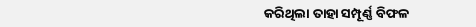କରିଥିଲା ତାହା ସମ୍ପୂର୍ଣ୍ଣ ବିଫଳ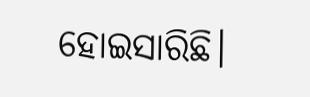ହୋଇସାରିଛି।